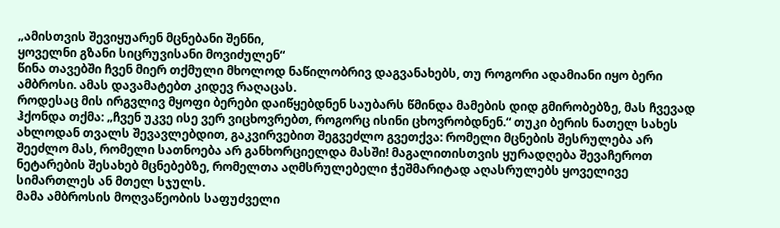„ამისთვის შევიყუარენ მცნებანი შენნი,
ყოველნი გზანი სიცრუვისანი მოვიძულენ“
წინა თავებში ჩვენ მიერ თქმული მხოლოდ ნაწილობრივ დაგვანახებს, თუ როგორი ადამიანი იყო ბერი ამბროსი. ამას დავამატებთ კიდევ რაღაცას.
როდესაც მის ირგვლივ მყოფი ბერები დაიწყებდნენ საუბარს წმინდა მამების დიდ გმირობებზე, მას ჩვევად ჰქონდა თქმა: „ჩვენ უკვე ისე ვერ ვიცხოვრებთ, როგორც ისინი ცხოვრობდნენ.“ თუკი ბერის ნათელ სახეს ახლოდან თვალს შევავლებდით, გაკვირვებით შეგვეძლო გვეთქვა: რომელი მცნების შესრულება არ შეეძლო მას, რომელი სათნოება არ განხორციელდა მასში! მაგალითისთვის ყურადღება შევაჩეროთ ნეტარების შესახებ მცნებებზე, რომელთა აღმსრულებელი ჭეშმარიტად აღასრულებს ყოველივე სიმართლეს ან მთელ სჯულს.
მამა ამბროსის მოღვაწეობის საფუძველი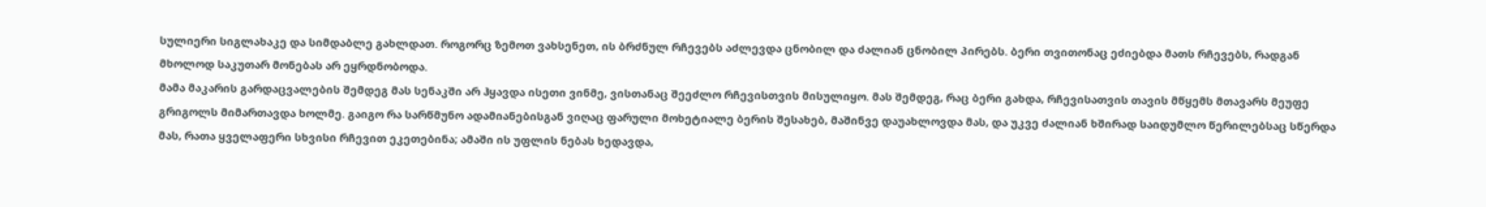სულიერი სიგლახაკე და სიმდაბლე გახლდათ. როგორც ზემოთ ვახსენეთ, ის ბრძნულ რჩევებს აძლევდა ცნობილ და ძალიან ცნობილ პირებს. ბერი თვითონაც ეძიებდა მათს რჩევებს, რადგან მხოლოდ საკუთარ მონებას არ ეყრდნობოდა.
მამა მაკარის გარდაცვალების შემდეგ მას სენაკში არ ჰყავდა ისეთი ვინმე, ვისთანაც შეეძლო რჩევისთვის მისულიყო. მას შემდეგ, რაც ბერი გახდა, რჩევისათვის თავის მწყემს მთავარს მეუფე გრიგოლს მიმართავდა ხოლმე. გაიგო რა სარწმუნო ადამიანებისგან ვიღაც ფარული მოხეტიალე ბერის შესახებ, მაშინვე დაუახლოვდა მას, და უკვე ძალიან ხშირად საიდუმლო წერილებსაც სწერდა მას, რათა ყველაფერი სხვისი რჩევით ეკეთებინა; ამაში ის უფლის ნებას ხედავდა,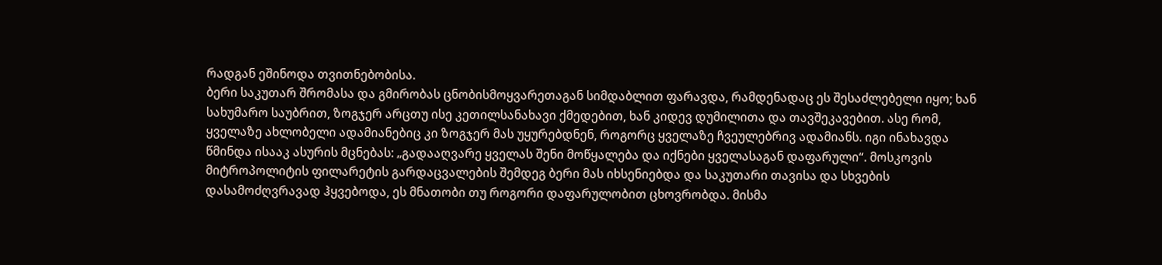რადგან ეშინოდა თვითნებობისა.
ბერი საკუთარ შრომასა და გმირობას ცნობისმოყვარეთაგან სიმდაბლით ფარავდა, რამდენადაც ეს შესაძლებელი იყო; ხან სახუმარო საუბრით, ზოგჯერ არცთუ ისე კეთილსანახავი ქმედებით, ხან კიდევ დუმილითა და თავშეკავებით. ასე რომ, ყველაზე ახლობელი ადამიანებიც კი ზოგჯერ მას უყურებდნენ, როგორც ყველაზე ჩვეულებრივ ადამიანს. იგი ინახავდა წმინდა ისააკ ასურის მცნებას: „გადააღვარე ყველას შენი მოწყალება და იქნები ყველასაგან დაფარული“. მოსკოვის მიტროპოლიტის ფილარეტის გარდაცვალების შემდეგ ბერი მას იხსენიებდა და საკუთარი თავისა და სხვების დასამოძღვრავად ჰყვებოდა, ეს მნათობი თუ როგორი დაფარულობით ცხოვრობდა. მისმა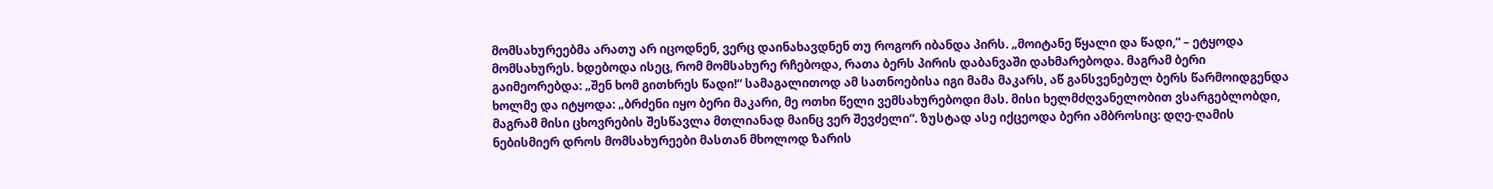მომსახურეებმა არათუ არ იცოდნენ, ვერც დაინახავდნენ თუ როგორ იბანდა პირს. „მოიტანე წყალი და წადი,“ – ეტყოდა მომსახურეს. ხდებოდა ისეც, რომ მომსახურე რჩებოდა, რათა ბერს პირის დაბანვაში დახმარებოდა. მაგრამ ბერი გაიმეორებდა: „შენ ხომ გითხრეს წადი!“ სამაგალითოდ ამ სათნოებისა იგი მამა მაკარს, აწ განსვენებულ ბერს წარმოიდგენდა ხოლმე და იტყოდა: „ბრძენი იყო ბერი მაკარი, მე ოთხი წელი ვემსახურებოდი მას. მისი ხელმძღვანელობით ვსარგებლობდი, მაგრამ მისი ცხოვრების შესწავლა მთლიანად მაინც ვერ შევძელი“. ზუსტად ასე იქცეოდა ბერი ამბროსიც: დღე-ღამის ნებისმიერ დროს მომსახურეები მასთან მხოლოდ ზარის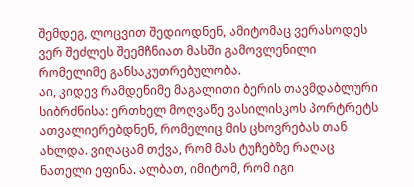შემდეგ, ლოცვით შედიოდნენ, ამიტომაც ვერასოდეს ვერ შეძლეს შეემჩნიათ მასში გამოვლენილი რომელიმე განსაკუთრებულობა.
აი, კიდევ რამდენიმე მაგალითი ბერის თავმდაბლური სიბრძნისა: ერთხელ მოღვაწე ვასილისკოს პორტრეტს ათვალიერებდნენ, რომელიც მის ცხოვრებას თან ახლდა. ვიღაცამ თქვა, რომ მას ტუჩებზე რაღაც ნათელი ეფინა. ალბათ, იმიტომ, რომ იგი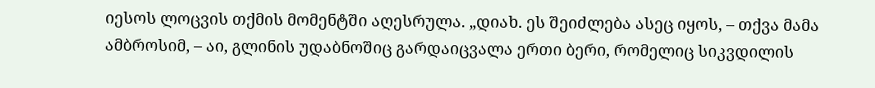იესოს ლოცვის თქმის მომენტში აღესრულა. „დიახ. ეს შეიძლება ასეც იყოს, – თქვა მამა ამბროსიმ, – აი, გლინის უდაბნოშიც გარდაიცვალა ერთი ბერი, რომელიც სიკვდილის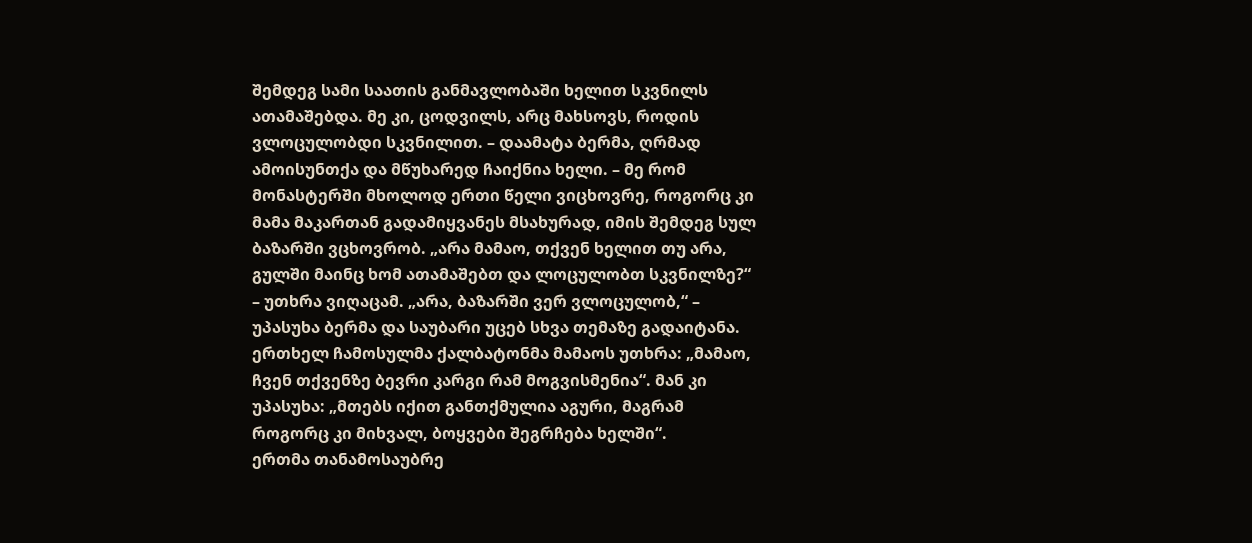შემდეგ სამი საათის განმავლობაში ხელით სკვნილს ათამაშებდა. მე კი, ცოდვილს, არც მახსოვს, როდის ვლოცულობდი სკვნილით. – დაამატა ბერმა, ღრმად ამოისუნთქა და მწუხარედ ჩაიქნია ხელი. – მე რომ მონასტერში მხოლოდ ერთი წელი ვიცხოვრე, როგორც კი მამა მაკართან გადამიყვანეს მსახურად, იმის შემდეგ სულ ბაზარში ვცხოვრობ. „არა მამაო, თქვენ ხელით თუ არა, გულში მაინც ხომ ათამაშებთ და ლოცულობთ სკვნილზე?“ – უთხრა ვიღაცამ. „არა, ბაზარში ვერ ვლოცულობ,“ – უპასუხა ბერმა და საუბარი უცებ სხვა თემაზე გადაიტანა.
ერთხელ ჩამოსულმა ქალბატონმა მამაოს უთხრა: „მამაო, ჩვენ თქვენზე ბევრი კარგი რამ მოგვისმენია“. მან კი უპასუხა: „მთებს იქით განთქმულია აგური, მაგრამ როგორც კი მიხვალ, ბოყვები შეგრჩება ხელში“.
ერთმა თანამოსაუბრე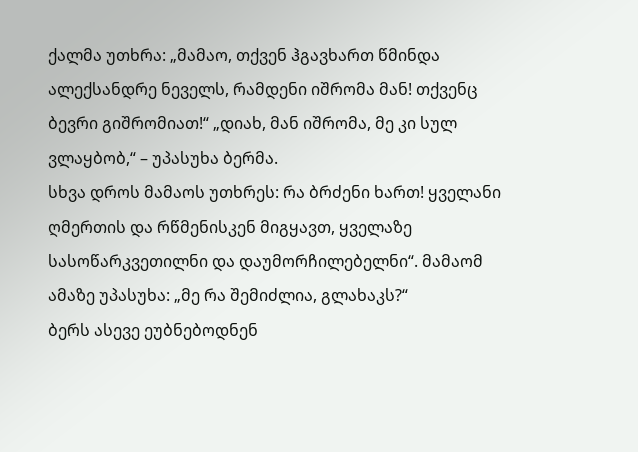ქალმა უთხრა: „მამაო, თქვენ ჰგავხართ წმინდა ალექსანდრე ნეველს, რამდენი იშრომა მან! თქვენც ბევრი გიშრომიათ!“ „დიახ, მან იშრომა, მე კი სულ ვლაყბობ,“ – უპასუხა ბერმა.
სხვა დროს მამაოს უთხრეს: რა ბრძენი ხართ! ყველანი ღმერთის და რწმენისკენ მიგყავთ, ყველაზე სასოწარკვეთილნი და დაუმორჩილებელნი“. მამაომ ამაზე უპასუხა: „მე რა შემიძლია, გლახაკს?“
ბერს ასევე ეუბნებოდნენ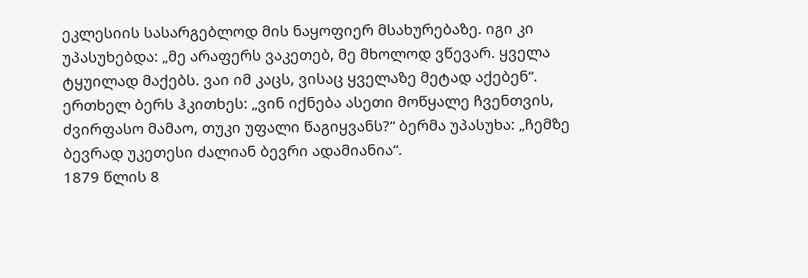ეკლესიის სასარგებლოდ მის ნაყოფიერ მსახურებაზე. იგი კი უპასუხებდა: „მე არაფერს ვაკეთებ, მე მხოლოდ ვწევარ. ყველა ტყუილად მაქებს. ვაი იმ კაცს, ვისაც ყველაზე მეტად აქებენ“.
ერთხელ ბერს ჰკითხეს: „ვინ იქნება ასეთი მოწყალე ჩვენთვის, ძვირფასო მამაო, თუკი უფალი წაგიყვანს?“ ბერმა უპასუხა: „ჩემზე ბევრად უკეთესი ძალიან ბევრი ადამიანია“.
1879 წლის 8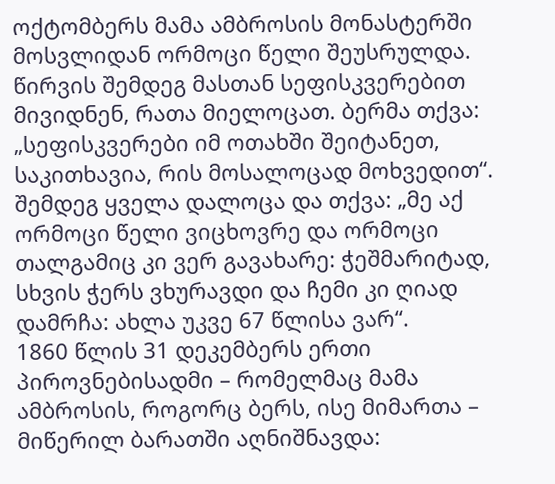ოქტომბერს მამა ამბროსის მონასტერში მოსვლიდან ორმოცი წელი შეუსრულდა. წირვის შემდეგ მასთან სეფისკვერებით მივიდნენ, რათა მიელოცათ. ბერმა თქვა: „სეფისკვერები იმ ოთახში შეიტანეთ, საკითხავია, რის მოსალოცად მოხვედით“. შემდეგ ყველა დალოცა და თქვა: „მე აქ ორმოცი წელი ვიცხოვრე და ორმოცი თალგამიც კი ვერ გავახარე: ჭეშმარიტად, სხვის ჭერს ვხურავდი და ჩემი კი ღიად დამრჩა: ახლა უკვე 67 წლისა ვარ“.
1860 წლის 31 დეკემბერს ერთი პიროვნებისადმი – რომელმაც მამა ამბროსის, როგორც ბერს, ისე მიმართა – მიწერილ ბარათში აღნიშნავდა: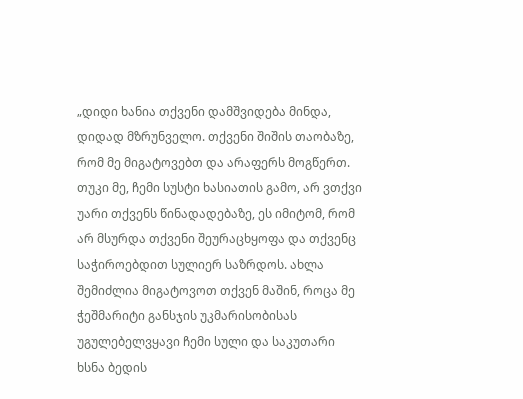„დიდი ხანია თქვენი დამშვიდება მინდა, დიდად მზრუნველო. თქვენი შიშის თაობაზე, რომ მე მიგატოვებთ და არაფერს მოგწერთ. თუკი მე, ჩემი სუსტი ხასიათის გამო, არ ვთქვი უარი თქვენს წინადადებაზე, ეს იმიტომ, რომ არ მსურდა თქვენი შეურაცხყოფა და თქვენც საჭიროებდით სულიერ საზრდოს. ახლა შემიძლია მიგატოვოთ თქვენ მაშინ, როცა მე ჭეშმარიტი განსჯის უკმარისობისას უგულებელვყავი ჩემი სული და საკუთარი ხსნა ბედის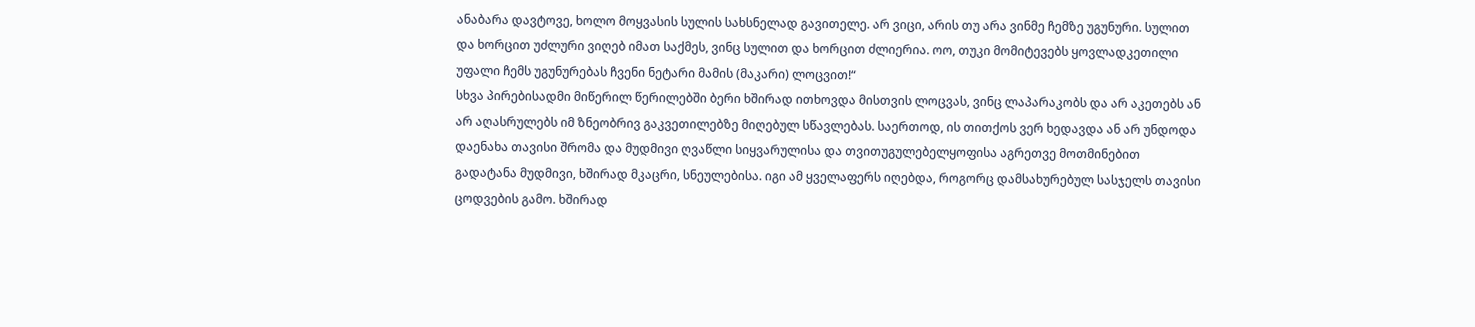ანაბარა დავტოვე, ხოლო მოყვასის სულის სახსნელად გავითელე. არ ვიცი, არის თუ არა ვინმე ჩემზე უგუნური. სულით და ხორცით უძლური ვიღებ იმათ საქმეს, ვინც სულით და ხორცით ძლიერია. ოო, თუკი მომიტევებს ყოვლადკეთილი უფალი ჩემს უგუნურებას ჩვენი ნეტარი მამის (მაკარი) ლოცვით!“
სხვა პირებისადმი მიწერილ წერილებში ბერი ხშირად ითხოვდა მისთვის ლოცვას, ვინც ლაპარაკობს და არ აკეთებს ან არ აღასრულებს იმ ზნეობრივ გაკვეთილებზე მიღებულ სწავლებას. საერთოდ, ის თითქოს ვერ ხედავდა ან არ უნდოდა დაენახა თავისი შრომა და მუდმივი ღვაწლი სიყვარულისა და თვითუგულებელყოფისა აგრეთვე მოთმინებით გადატანა მუდმივი, ხშირად მკაცრი, სნეულებისა. იგი ამ ყველაფერს იღებდა, როგორც დამსახურებულ სასჯელს თავისი ცოდვების გამო. ხშირად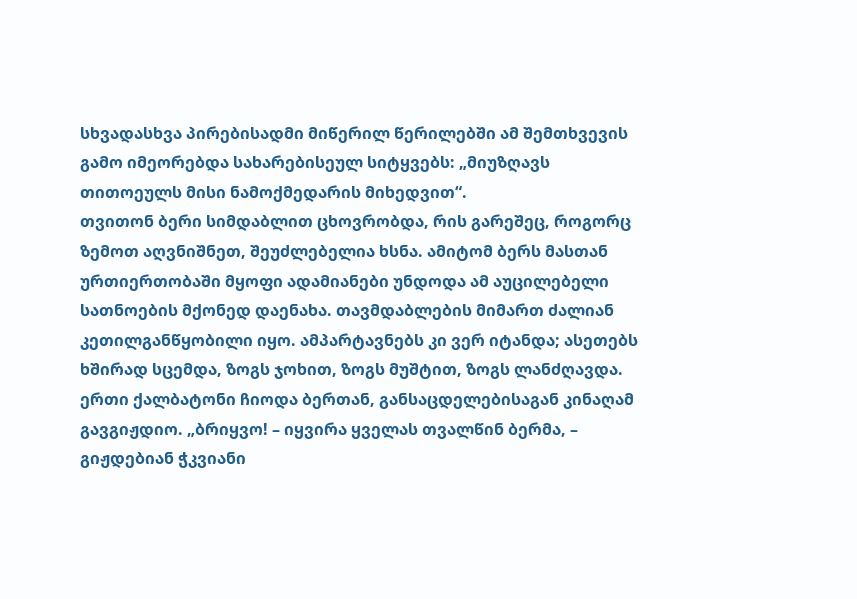სხვადასხვა პირებისადმი მიწერილ წერილებში ამ შემთხვევის გამო იმეორებდა სახარებისეულ სიტყვებს: „მიუზღავს თითოეულს მისი ნამოქმედარის მიხედვით“.
თვითონ ბერი სიმდაბლით ცხოვრობდა, რის გარეშეც, როგორც ზემოთ აღვნიშნეთ, შეუძლებელია ხსნა. ამიტომ ბერს მასთან ურთიერთობაში მყოფი ადამიანები უნდოდა ამ აუცილებელი სათნოების მქონედ დაენახა. თავმდაბლების მიმართ ძალიან კეთილგანწყობილი იყო. ამპარტავნებს კი ვერ იტანდა; ასეთებს ხშირად სცემდა, ზოგს ჯოხით, ზოგს მუშტით, ზოგს ლანძღავდა. ერთი ქალბატონი ჩიოდა ბერთან, განსაცდელებისაგან კინაღამ გავგიჟდიო. „ბრიყვო! – იყვირა ყველას თვალწინ ბერმა, – გიჟდებიან ჭკვიანი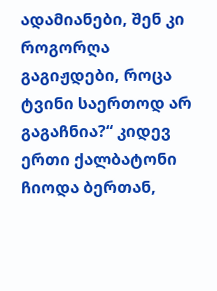ადამიანები, შენ კი როგორღა გაგიჟდები, როცა ტვინი საერთოდ არ გაგაჩნია?“ კიდევ ერთი ქალბატონი ჩიოდა ბერთან,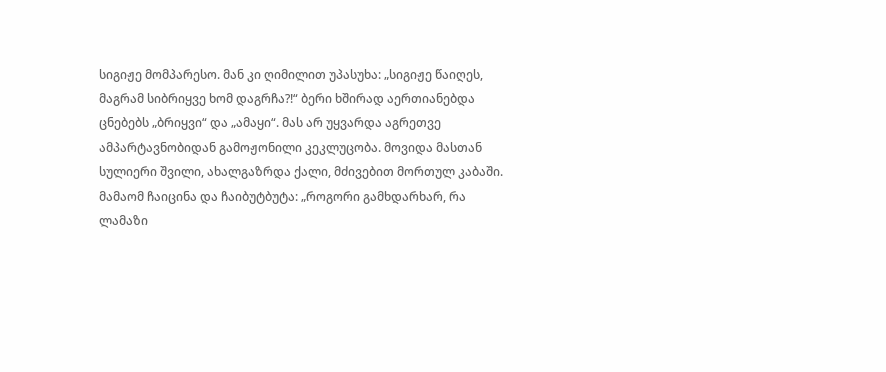სიგიჟე მომპარესო. მან კი ღიმილით უპასუხა: „სიგიჟე წაიღეს, მაგრამ სიბრიყვე ხომ დაგრჩა?!“ ბერი ხშირად აერთიანებდა ცნებებს „ბრიყვი“ და „ამაყი“. მას არ უყვარდა აგრეთვე ამპარტავნობიდან გამოჟონილი კეკლუცობა. მოვიდა მასთან სულიერი შვილი, ახალგაზრდა ქალი, მძივებით მორთულ კაბაში. მამაომ ჩაიცინა და ჩაიბუტბუტა: „როგორი გამხდარხარ, რა ლამაზი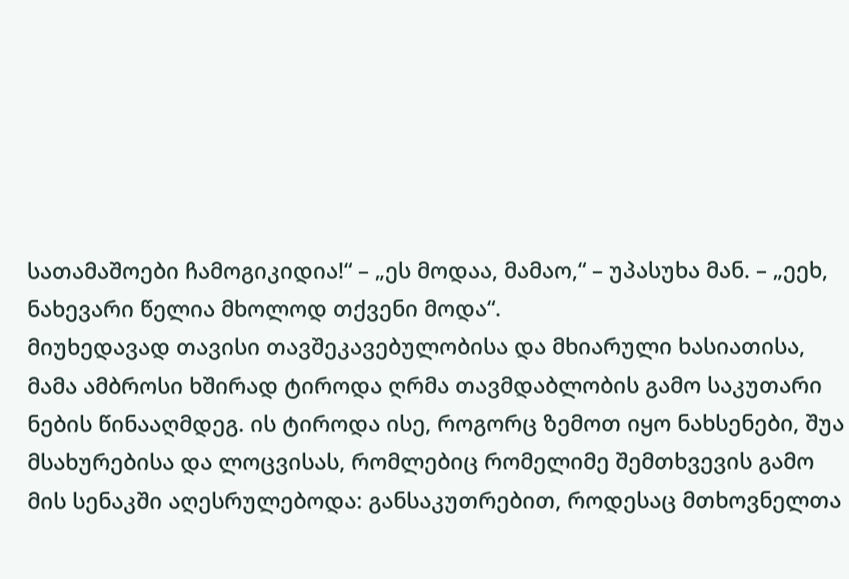სათამაშოები ჩამოგიკიდია!“ – „ეს მოდაა, მამაო,“ – უპასუხა მან. – „ეეხ, ნახევარი წელია მხოლოდ თქვენი მოდა“.
მიუხედავად თავისი თავშეკავებულობისა და მხიარული ხასიათისა, მამა ამბროსი ხშირად ტიროდა ღრმა თავმდაბლობის გამო საკუთარი ნების წინააღმდეგ. ის ტიროდა ისე, როგორც ზემოთ იყო ნახსენები, შუა მსახურებისა და ლოცვისას, რომლებიც რომელიმე შემთხვევის გამო მის სენაკში აღესრულებოდა: განსაკუთრებით, როდესაც მთხოვნელთა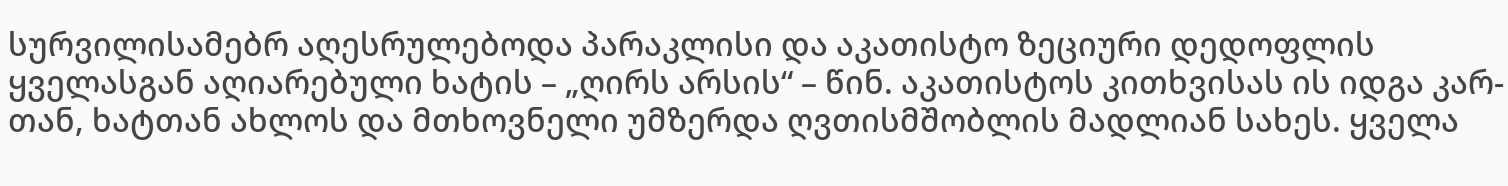სურვილისამებრ აღესრულებოდა პარაკლისი და აკათისტო ზეციური დედოფლის ყველასგან აღიარებული ხატის – „ღირს არსის“ – წინ. აკათისტოს კითხვისას ის იდგა კარ-თან, ხატთან ახლოს და მთხოვნელი უმზერდა ღვთისმშობლის მადლიან სახეს. ყველა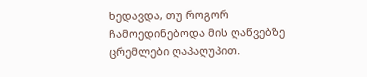ხედავდა, თუ როგორ ჩამოედინებოდა მის ღაწვებზე ცრემლები ღაპაღუპით.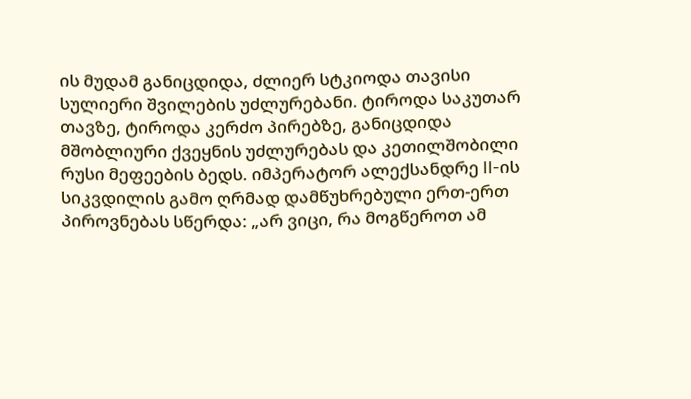ის მუდამ განიცდიდა, ძლიერ სტკიოდა თავისი სულიერი შვილების უძლურებანი. ტიროდა საკუთარ თავზე, ტიროდა კერძო პირებზე, განიცდიდა მშობლიური ქვეყნის უძლურებას და კეთილშობილი რუსი მეფეების ბედს. იმპერატორ ალექსანდრე II-ის სიკვდილის გამო ღრმად დამწუხრებული ერთ-ერთ პიროვნებას სწერდა: „არ ვიცი, რა მოგწეროთ ამ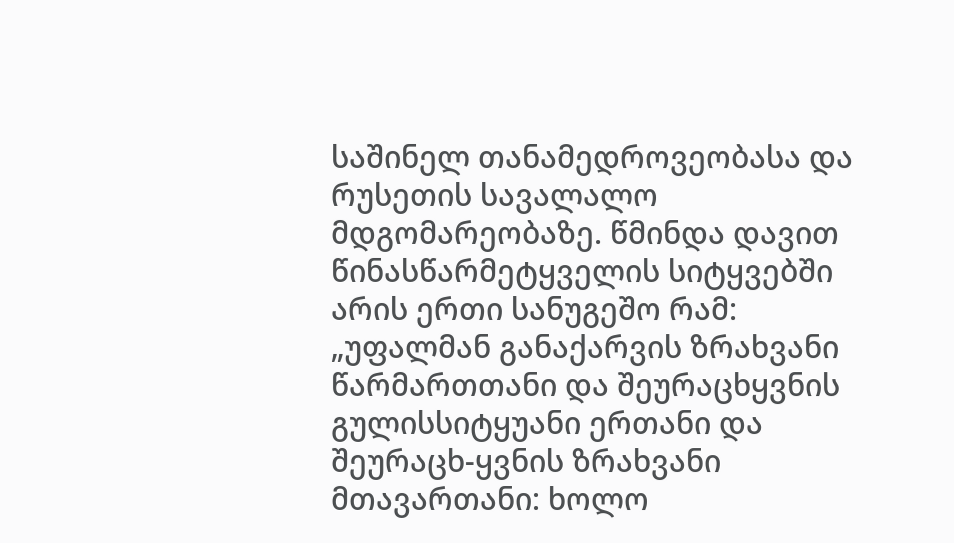საშინელ თანამედროვეობასა და რუსეთის სავალალო მდგომარეობაზე. წმინდა დავით წინასწარმეტყველის სიტყვებში არის ერთი სანუგეშო რამ: „უფალმან განაქარვის ზრახვანი წარმართთანი და შეურაცხყვნის გულისსიტყუანი ერთანი და შეურაცხ-ყვნის ზრახვანი მთავართანი: ხოლო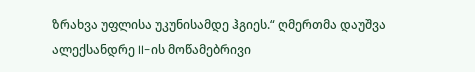ზრახვა უფლისა უკუნისამდე ჰგიეს.“ ღმერთმა დაუშვა ალექსანდრე II-ის მოწამებრივი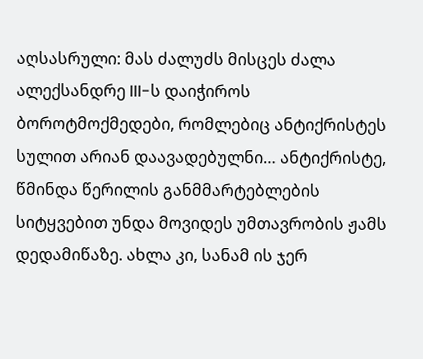აღსასრული: მას ძალუძს მისცეს ძალა ალექსანდრე III-ს დაიჭიროს ბოროტმოქმედები, რომლებიც ანტიქრისტეს სულით არიან დაავადებულნი… ანტიქრისტე, წმინდა წერილის განმმარტებლების სიტყვებით უნდა მოვიდეს უმთავრობის ჟამს დედამიწაზე. ახლა კი, სანამ ის ჯერ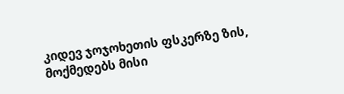კიდევ ჯოჯოხეთის ფსკერზე ზის, მოქმედებს მისი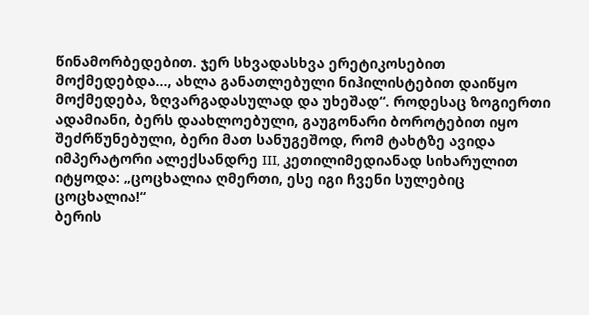წინამორბედებით. ჯერ სხვადასხვა ერეტიკოსებით მოქმედებდა…, ახლა განათლებული ნიჰილისტებით დაიწყო მოქმედება, ზღვარგადასულად და უხეშად“. როდესაც ზოგიერთი ადამიანი, ბერს დაახლოებული, გაუგონარი ბოროტებით იყო შეძრწუნებული, ბერი მათ სანუგეშოდ, რომ ტახტზე ავიდა იმპერატორი ალექსანდრე III, კეთილიმედიანად სიხარულით იტყოდა: „ცოცხალია ღმერთი, ესე იგი ჩვენი სულებიც ცოცხალია!“
ბერის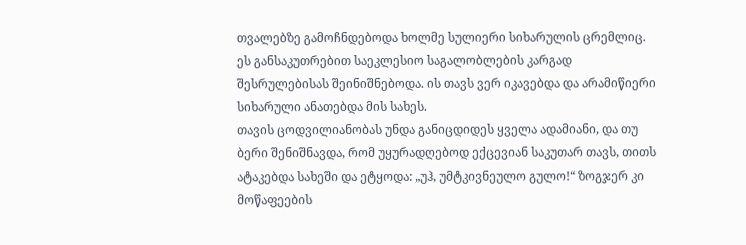თვალებზე გამოჩნდებოდა ხოლმე სულიერი სიხარულის ცრემლიც. ეს განსაკუთრებით საეკლესიო საგალობლების კარგად შესრულებისას შეინიშნებოდა. ის თავს ვერ იკავებდა და არამიწიერი სიხარული ანათებდა მის სახეს.
თავის ცოდვილიანობას უნდა განიცდიდეს ყველა ადამიანი, და თუ ბერი შენიშნავდა, რომ უყურადღებოდ ექცევიან საკუთარ თავს, თითს ატაკებდა სახეში და ეტყოდა: „უჰ, უმტკივნეულო გულო!“ ზოგჯერ კი მოწაფეების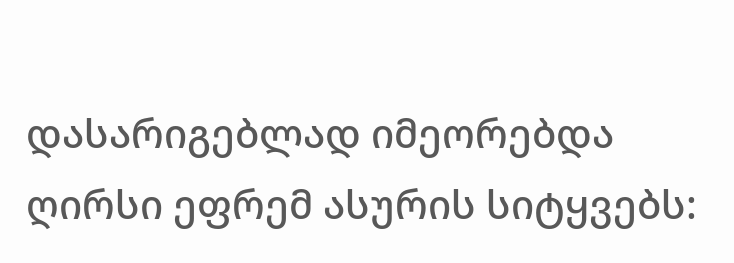დასარიგებლად იმეორებდა ღირსი ეფრემ ასურის სიტყვებს: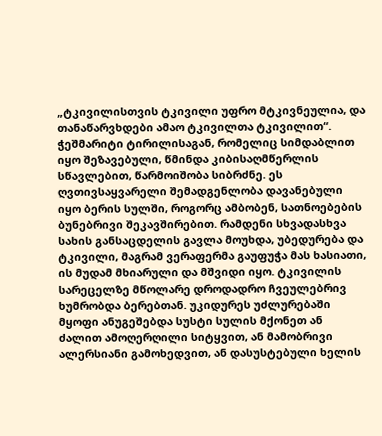„ტკივილისთვის ტკივილი უფრო მტკივნეულია, და თანაწარვხდები ამაო ტკივილთა ტკივილით“.
ჭეშმარიტი ტირილისაგან, რომელიც სიმდაბლით იყო შეზავებული, წმინდა კიბისაღმწერლის სწავლებით, წარმოიშობა სიბრძნე. ეს ღვთივსაყვარელი შემადგენლობა დავანებული იყო ბერის სულში, როგორც ამბობენ, სათნოებების ბუნებრივი შეკავშირებით. რამდენი სხვადასხვა სახის განსაცდელის გავლა მოუხდა, უბედურება და ტკივილი, მაგრამ ვერაფერმა გაუფუჭა მას ხასიათი, ის მუდამ მხიარული და მშვიდი იყო. ტკივილის სარეცელზე მწოლარე დროდადრო ჩვეულებრივ ხუმრობდა ბერებთან. უკიდურეს უძლურებაში მყოფი ანუგეშებდა სუსტი სულის მქონეთ ან ძალით ამოღერღილი სიტყვით, ან მამობრივი ალერსიანი გამოხედვით, ან დასუსტებული ხელის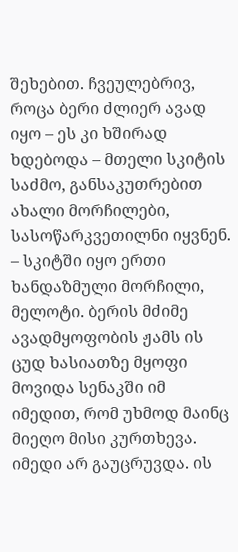შეხებით. ჩვეულებრივ, როცა ბერი ძლიერ ავად იყო – ეს კი ხშირად ხდებოდა – მთელი სკიტის საძმო, განსაკუთრებით ახალი მორჩილები, სასოწარკვეთილნი იყვნენ. – სკიტში იყო ერთი ხანდაზმული მორჩილი, მელოტი. ბერის მძიმე ავადმყოფობის ჟამს ის ცუდ ხასიათზე მყოფი მოვიდა სენაკში იმ იმედით, რომ უხმოდ მაინც მიეღო მისი კურთხევა. იმედი არ გაუცრუვდა. ის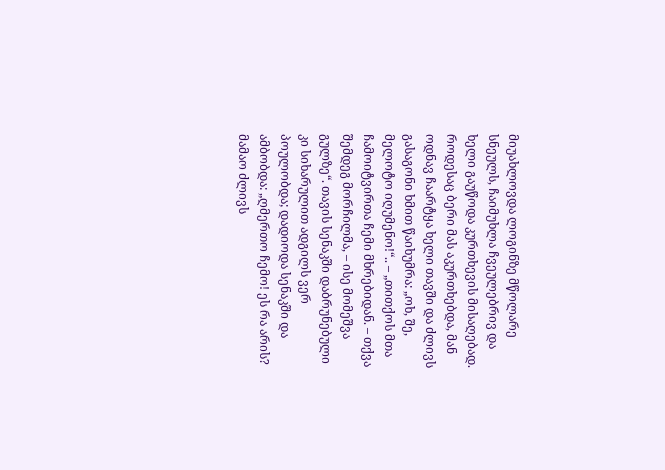მიუახლოვდა ლოგინზე მწოლარე სნეულს, ჩაიმუხლა ჩვეულებრივ და ხელი გაუწოდა კურთხევის მისაღებად. როდესაც ბერი მას აკურთხებდა, მან ოდნავ ჩაარტყა ხელი თავში და ძლივს გასაგონი ხმით წაიხუმრა: „ოხ, შე, მელოტო იღუმენო!“.. – „თითქოს მთა ჩამოიტვირთა ჩემი მხრებიდან. – თქვა შემდეგ მორჩილმა, – ისე მომეშვა გულზე“. თავის სენაკში დაბრუნებული კი სიხარულით ადგილს ვერ პოულობდა; დადიოდა სენაკში და ამბობდა: „ღმერთო ჩემო! ეს რა არის? მამაო ძლივს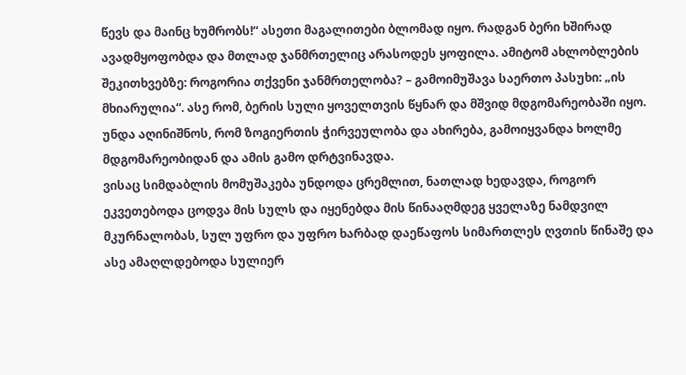წევს და მაინც ხუმრობს!“ ასეთი მაგალითები ბლომად იყო. რადგან ბერი ხშირად ავადმყოფობდა და მთლად ჯანმრთელიც არასოდეს ყოფილა. ამიტომ ახლობლების შეკითხვებზე: როგორია თქვენი ჯანმრთელობა? – გამოიმუშავა საერთო პასუხი: „ის მხიარულია“. ასე რომ, ბერის სული ყოველთვის წყნარ და მშვიდ მდგომარეობაში იყო. უნდა აღინიშნოს, რომ ზოგიერთის ჭირვეულობა და ახირება, გამოიყვანდა ხოლმე მდგომარეობიდან და ამის გამო დრტვინავდა.
ვისაც სიმდაბლის მომუშაკება უნდოდა ცრემლით, ნათლად ხედავდა, როგორ ეკვეთებოდა ცოდვა მის სულს და იყენებდა მის წინააღმდეგ ყველაზე ნამდვილ მკურნალობას, სულ უფრო და უფრო ხარბად დაეწაფოს სიმართლეს ღვთის წინაშე და ასე ამაღლდებოდა სულიერ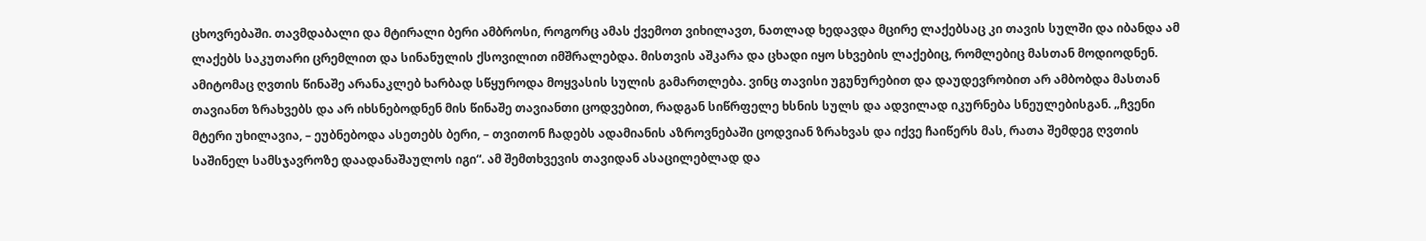ცხოვრებაში. თავმდაბალი და მტირალი ბერი ამბროსი, როგორც ამას ქვემოთ ვიხილავთ, ნათლად ხედავდა მცირე ლაქებსაც კი თავის სულში და იბანდა ამ ლაქებს საკუთარი ცრემლით და სინანულის ქსოვილით იმშრალებდა. მისთვის აშკარა და ცხადი იყო სხვების ლაქებიც, რომლებიც მასთან მოდიოდნენ. ამიტომაც ღვთის წინაშე არანაკლებ ხარბად სწყუროდა მოყვასის სულის გამართლება. ვინც თავისი უგუნურებით და დაუდევრობით არ ამბობდა მასთან თავიანთ ზრახვებს და არ იხსნებოდნენ მის წინაშე თავიანთი ცოდვებით, რადგან სიწრფელე ხსნის სულს და ადვილად იკურნება სნეულებისგან. „ჩვენი მტერი უხილავია, – ეუბნებოდა ასეთებს ბერი, – თვითონ ჩადებს ადამიანის აზროვნებაში ცოდვიან ზრახვას და იქვე ჩაიწერს მას, რათა შემდეგ ღვთის საშინელ სამსჯავროზე დაადანაშაულოს იგი“. ამ შემთხვევის თავიდან ასაცილებლად და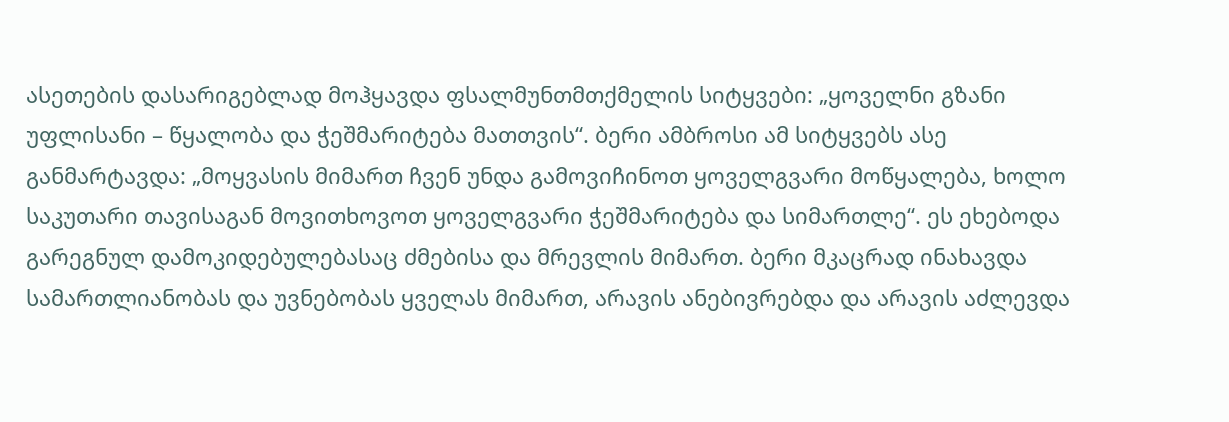ასეთების დასარიგებლად მოჰყავდა ფსალმუნთმთქმელის სიტყვები: „ყოველნი გზანი უფლისანი – წყალობა და ჭეშმარიტება მათთვის“. ბერი ამბროსი ამ სიტყვებს ასე განმარტავდა: „მოყვასის მიმართ ჩვენ უნდა გამოვიჩინოთ ყოველგვარი მოწყალება, ხოლო საკუთარი თავისაგან მოვითხოვოთ ყოველგვარი ჭეშმარიტება და სიმართლე“. ეს ეხებოდა გარეგნულ დამოკიდებულებასაც ძმებისა და მრევლის მიმართ. ბერი მკაცრად ინახავდა სამართლიანობას და უვნებობას ყველას მიმართ, არავის ანებივრებდა და არავის აძლევდა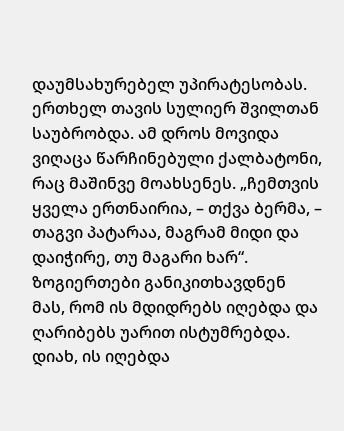დაუმსახურებელ უპირატესობას. ერთხელ თავის სულიერ შვილთან საუბრობდა. ამ დროს მოვიდა ვიღაცა წარჩინებული ქალბატონი, რაც მაშინვე მოახსენეს. „ჩემთვის ყველა ერთნაირია, – თქვა ბერმა, – თაგვი პატარაა, მაგრამ მიდი და დაიჭირე, თუ მაგარი ხარ“. ზოგიერთები განიკითხავდნენ მას, რომ ის მდიდრებს იღებდა და ღარიბებს უარით ისტუმრებდა. დიახ, ის იღებდა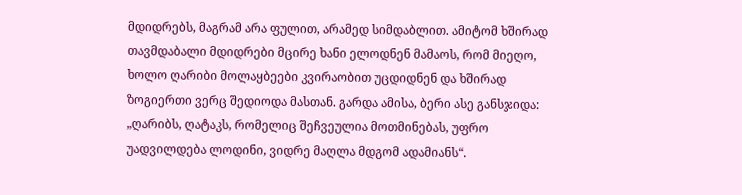მდიდრებს, მაგრამ არა ფულით, არამედ სიმდაბლით. ამიტომ ხშირად თავმდაბალი მდიდრები მცირე ხანი ელოდნენ მამაოს, რომ მიეღო, ხოლო ღარიბი მოლაყბეები კვირაობით უცდიდნენ და ხშირად ზოგიერთი ვერც შედიოდა მასთან. გარდა ამისა, ბერი ასე განსჯიდა: „ღარიბს, ღატაკს, რომელიც შეჩვეულია მოთმინებას, უფრო უადვილდება ლოდინი, ვიდრე მაღლა მდგომ ადამიანს“.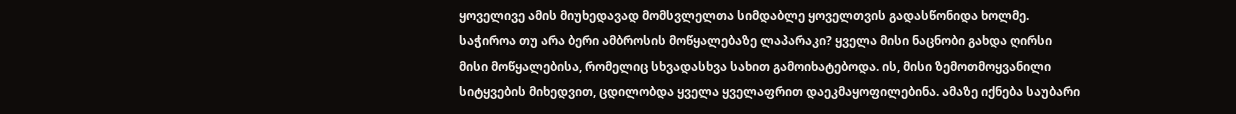ყოველივე ამის მიუხედავად მომსვლელთა სიმდაბლე ყოველთვის გადასწონიდა ხოლმე.
საჭიროა თუ არა ბერი ამბროსის მოწყალებაზე ლაპარაკი? ყველა მისი ნაცნობი გახდა ღირსი მისი მოწყალებისა, რომელიც სხვადასხვა სახით გამოიხატებოდა. ის, მისი ზემოთმოყვანილი სიტყვების მიხედვით, ცდილობდა ყველა ყველაფრით დაეკმაყოფილებინა. ამაზე იქნება საუბარი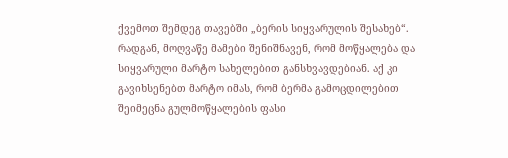ქვემოთ შემდეგ თავებში „ბერის სიყვარულის შესახებ“. რადგან, მოღვაწე მამები შენიშნავენ, რომ მოწყალება და სიყვარული მარტო სახელებით განსხვავდებიან. აქ კი გავიხსენებთ მარტო იმას, რომ ბერმა გამოცდილებით შეიმეცნა გულმოწყალების ფასი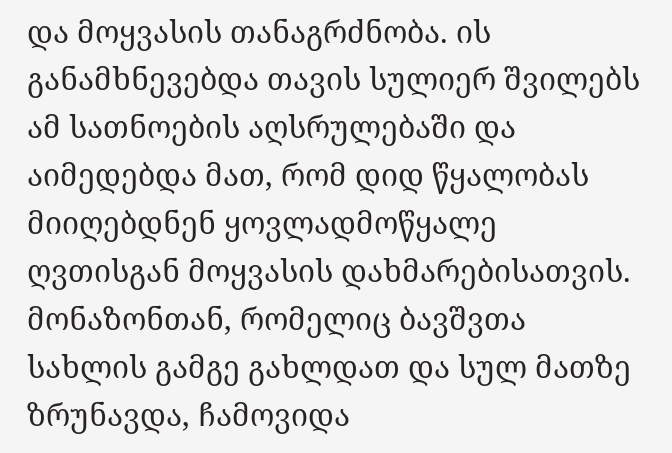და მოყვასის თანაგრძნობა. ის განამხნევებდა თავის სულიერ შვილებს ამ სათნოების აღსრულებაში და აიმედებდა მათ, რომ დიდ წყალობას მიიღებდნენ ყოვლადმოწყალე ღვთისგან მოყვასის დახმარებისათვის. მონაზონთან, რომელიც ბავშვთა სახლის გამგე გახლდათ და სულ მათზე ზრუნავდა, ჩამოვიდა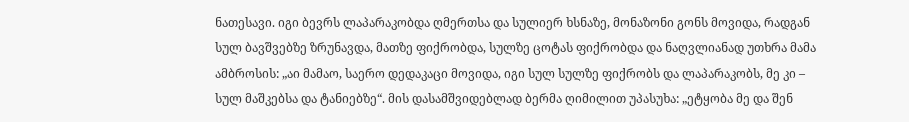ნათესავი. იგი ბევრს ლაპარაკობდა ღმერთსა და სულიერ ხსნაზე, მონაზონი გონს მოვიდა, რადგან სულ ბავშვებზე ზრუნავდა, მათზე ფიქრობდა, სულზე ცოტას ფიქრობდა და ნაღვლიანად უთხრა მამა ამბროსის: „აი მამაო, საერო დედაკაცი მოვიდა, იგი სულ სულზე ფიქრობს და ლაპარაკობს, მე კი – სულ მაშკებსა და ტანიებზე“. მის დასამშვიდებლად ბერმა ღიმილით უპასუხა: „ეტყობა მე და შენ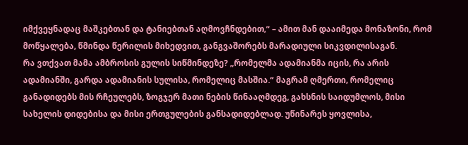იმქვეყნადაც მაშკებთან და ტანიებთან აღმოვჩნდებით,“ – ამით მან დააიმედა მონაზონი, რომ მოწყალება, წმინდა წერილის მიხედვით, განგვაშორებს მარადიული სიკვდილისაგან.
რა ვთქვათ მამა ამბროსის გულის სიწმინდეზე? „რომელმა ადამიანმა იცის, რა არის ადამიანში, გარდა ადამიანის სულისა, რომელიც მასშია.“ მაგრამ ღმერთი, რომელიც განადიდებს მის რჩეულებს, ზოგჯერ მათი ნების წინააღმდეგ, გახსნის საიდუმლოს, მისი სახელის დიდებისა და მისი ერთგულების განსადიდებლად. უწინარეს ყოვლისა,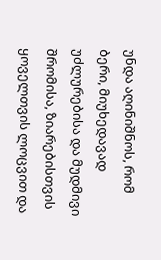უნდა აღინიშნოს, რომ ბერი, მიუხედავად უძლურებისა და მუდმივი შრომისა, ზიარებისთვის ყოველთვის ლოცვით და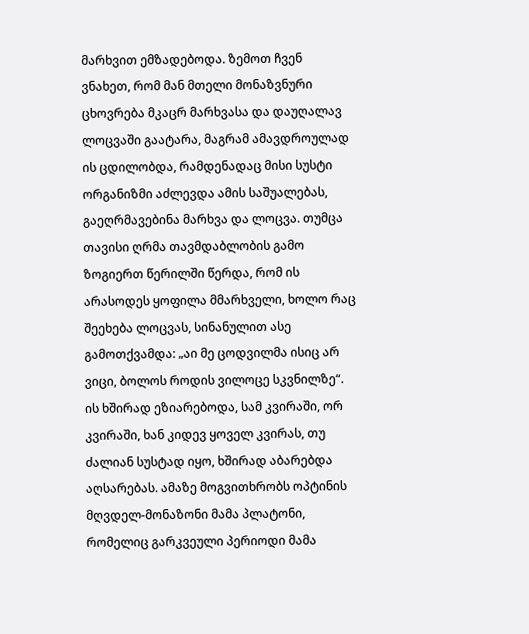მარხვით ემზადებოდა. ზემოთ ჩვენ ვნახეთ, რომ მან მთელი მონაზვნური ცხოვრება მკაცრ მარხვასა და დაუღალავ ლოცვაში გაატარა, მაგრამ ამავდროულად ის ცდილობდა, რამდენადაც მისი სუსტი ორგანიზმი აძლევდა ამის საშუალებას, გაეღრმავებინა მარხვა და ლოცვა. თუმცა თავისი ღრმა თავმდაბლობის გამო ზოგიერთ წერილში წერდა, რომ ის არასოდეს ყოფილა მმარხველი, ხოლო რაც შეეხება ლოცვას, სინანულით ასე გამოთქვამდა: „აი მე ცოდვილმა ისიც არ ვიცი, ბოლოს როდის ვილოცე სკვნილზე“. ის ხშირად ეზიარებოდა, სამ კვირაში, ორ კვირაში, ხან კიდევ ყოველ კვირას, თუ ძალიან სუსტად იყო, ხშირად აბარებდა აღსარებას. ამაზე მოგვითხრობს ოპტინის მღვდელ-მონაზონი მამა პლატონი, რომელიც გარკვეული პერიოდი მამა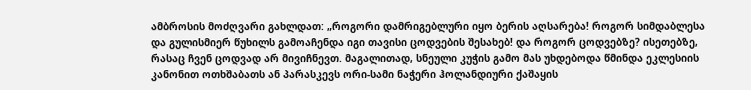ამბროსის მოძღვარი გახლდათ: „როგორი დამრიგებლური იყო ბერის აღსარება! როგორ სიმდაბლესა და გულისმიერ წუხილს გამოაჩენდა იგი თავისი ცოდვების შესახებ! და როგორ ცოდვებზე? ისეთებზე, რასაც ჩვენ ცოდვად არ მივიჩნევთ. მაგალითად, სნეული კუჭის გამო მას უხდებოდა წმინდა ეკლესიის კანონით ოთხშაბათს ან პარასკევს ორი-სამი ნაჭერი ჰოლანდიური ქაშაყის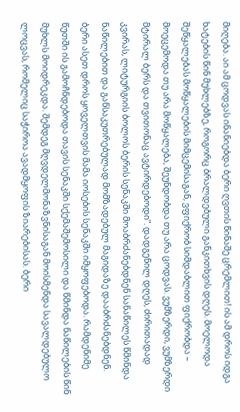მიღება. აი ამ ცოდვას ინანიებდა ბერი ღვთის წინაშე ცრემლით! ის ამ დროს იდგა ხატების წინ მუხლებზე, როგორც ბრალდებული განკითხვის დღეს. მოელოდა შეწყალებას მოწყალების მიმცემისაგან, ვფიქრობ სიმდაბლით ფიქრობდა – მოეცემოდა თუ არა მოწყალება, შეუნდობდა თუ არა ცოდვას. ვუმზერდი, ვუმზერდი მტირალ ბერს და თვითონაც ავტირდებოდი“. დადგენილ დღეს, ძირითადად კვირას, ლიტურგიის ბოლოს ბერის სენაკში მოაბრძანებდნენ სანაწილეს წმინდა ნაწილებით და განსაკუთრებულად მომზადებულ მაგიდაზე დააბრძანებდნენ. ბერი ასეთ დროს ყოველთვის მამა იოსების სენაკში იმყოფებოდა. რამდენიმე წუთში ის გამოჩნდებოდა თავის სენაკში სქემაშემოსილი და წმინდა ნაწილების წინ მუხლს მოიდრეკდა. შემდეგ მღვდელმონაზვნისაგან მოისმენდა სავალდებულო ლოცვას, რომელიც საჭიროა ავადმყოფის ზიარებისას. ბერი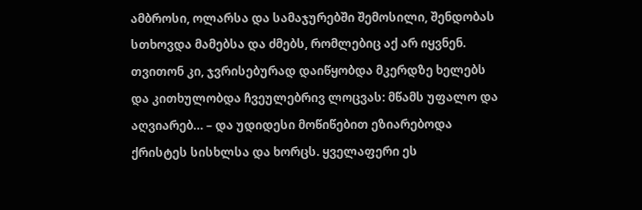ამბროსი, ოლარსა და სამაჯურებში შემოსილი, შენდობას სთხოვდა მამებსა და ძმებს, რომლებიც აქ არ იყვნენ. თვითონ კი, ჯვრისებურად დაიწყობდა მკერდზე ხელებს და კითხულობდა ჩვეულებრივ ლოცვას: მწამს უფალო და აღვიარებ… – და უდიდესი მოწიწებით ეზიარებოდა ქრისტეს სისხლსა და ხორცს. ყველაფერი ეს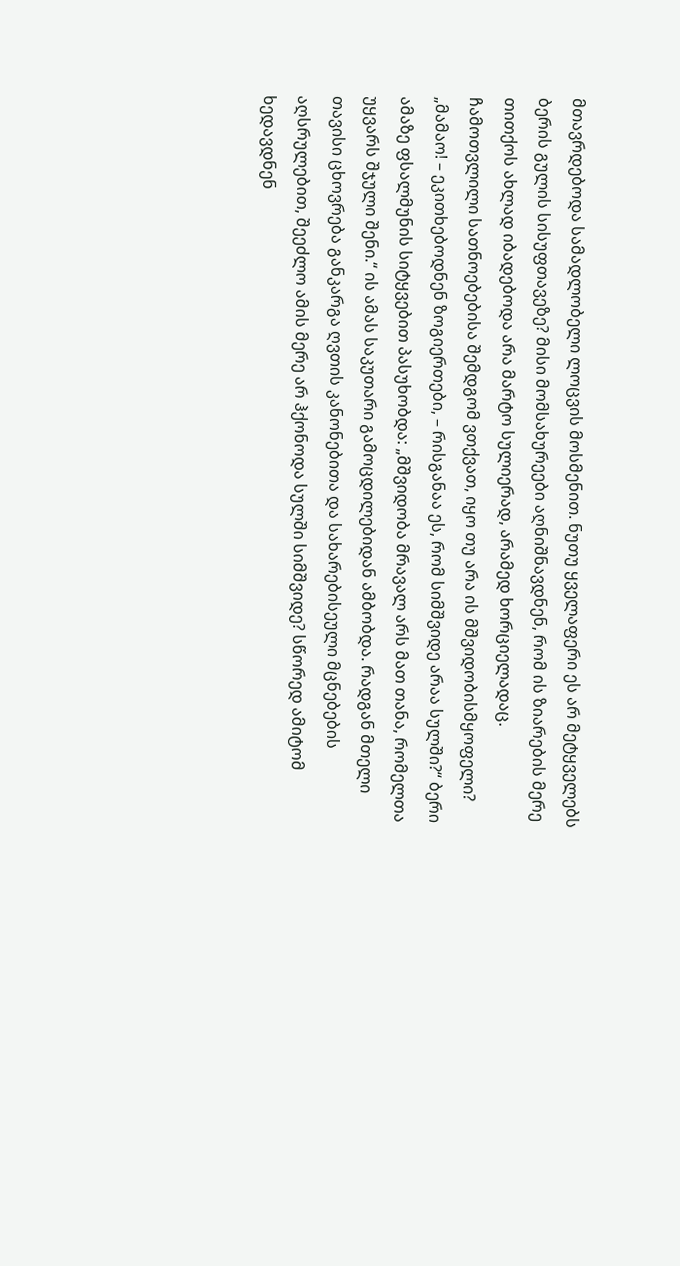მთავრდებოდა სამადლობელი ლოცვის მოსმენით. ნუთუ ყველაფერი ეს არ მეტყველებს ბერის გულის სისუფთავეზე? მისი მომსახურეები აღნიშნავდნენ, რომ ის ზიარების მერე თითქოს ახლად იბადებოდა არა მარტო სულიერად, არამედ ხორციელადაც.
ჩამოთვლილი სათნოებებისა შემდგომ ვთქვათ, იყო თუ არა ის მშვიდობისმყოფელი? „მამაო! – ეკითხებოდნენ ზოგიერთები, – რისგანაა ეს, რომ სიმშვიდე არაა სულში?“ ბერი ამაზე ფსალმუნის სიტყვებით პასუხობდა: „მშვიდობა მრავალ არს მათ თანა, რომელთა უყვარს შჯული შენი.“ ის ამას საკუთარი გამოცდილებიდან ამბობდა. რადგან მთელი თავისი ცხოვრება განკარგა ღვთის კანონებითა და სახარებისეული მცნებების აღსრულებით, შეეძლო ამის მერე არ ჰქონოდა სულში სიმშვიდე? სწორედ ამიტომ ხედავდნენ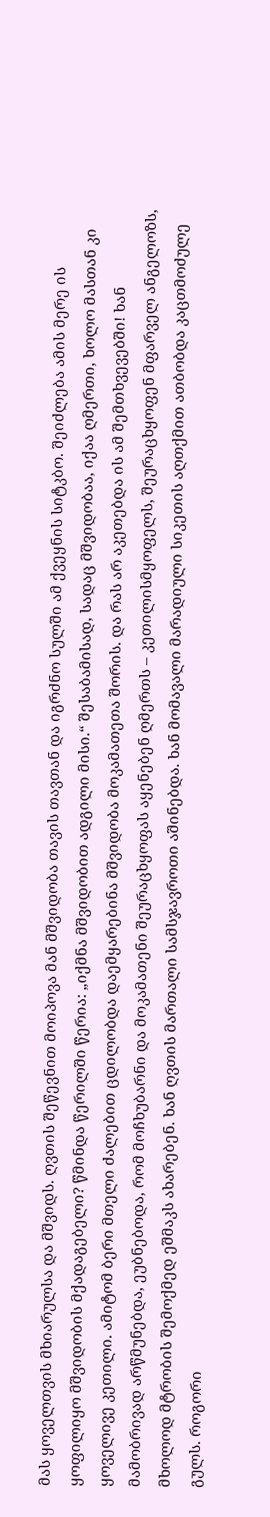მას ყოველთვის მხიარულსა და მშვიდს. ღვთის შეწევნით მოიპოვა მან მშვიდობა თავის თავთან და იგრძნო სულში ამ ქვეყნის სიტკბო. შეიძლება ამის მერე ის ყოფილიყო მშვიდობის მქადაგებელი? წმინდა წერილში წერია: „იქმნა მშვიდობით ადგილი მისი.“ შესაბამისად, სადაც მშვიდობაა, იქაა ღმერთი, ხოლო მასთან კი ყოველივე კეთილი. ამიტომ ბერი მთელი ძალებით ცდილობდა დაემყარებინა მშვიდობა მოკამათეთა შორის. და რას არ აკეთებდა ის ამ შემთხვევებში! ხან მამობრივად არწმუნებდა, ეუბნებოდა, რომ მოჩხუბარნი და მოკამათენი შეურაცხყოფას აყენებენ ღმერთს – კეთილისმყოფელს, შეურაცხყოფენ მფარველ ანგელოზს, მხოლოდ მტრობის შემოქმედ ეშმაკს ახარებენ. ხან ღვთის მართალი სამსჯავროთი აშინებდა. ხან მომავალი მარადიული სიკეთის აღთქმით ათბობდა კაცთმოძულე გულს. როგორი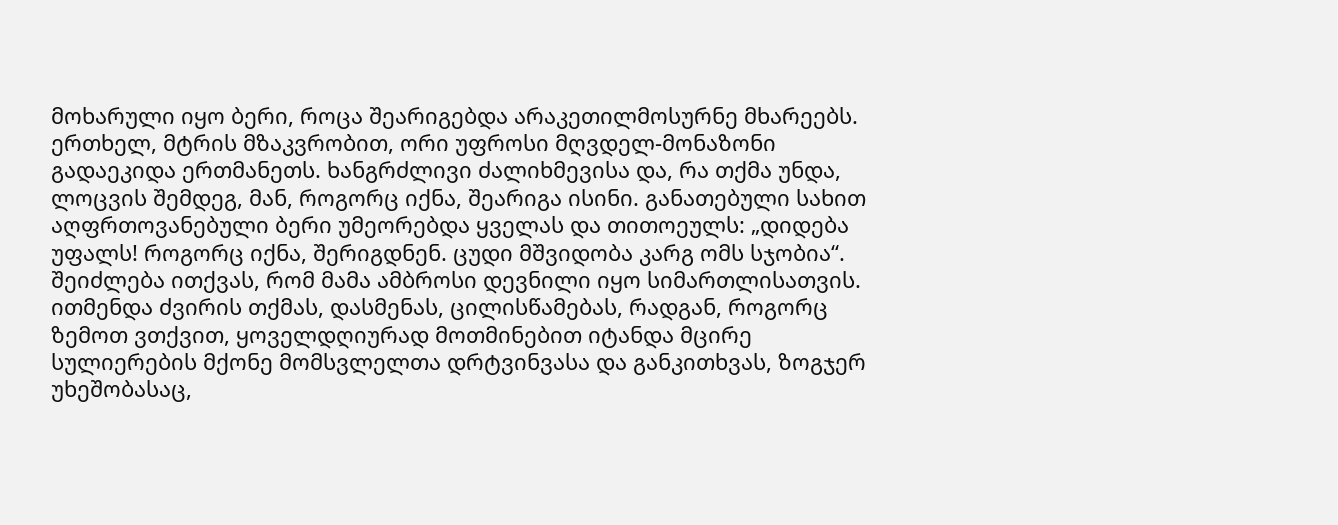მოხარული იყო ბერი, როცა შეარიგებდა არაკეთილმოსურნე მხარეებს. ერთხელ, მტრის მზაკვრობით, ორი უფროსი მღვდელ-მონაზონი გადაეკიდა ერთმანეთს. ხანგრძლივი ძალიხმევისა და, რა თქმა უნდა, ლოცვის შემდეგ, მან, როგორც იქნა, შეარიგა ისინი. განათებული სახით აღფრთოვანებული ბერი უმეორებდა ყველას და თითოეულს: „დიდება უფალს! როგორც იქნა, შერიგდნენ. ცუდი მშვიდობა კარგ ომს სჯობია“.
შეიძლება ითქვას, რომ მამა ამბროსი დევნილი იყო სიმართლისათვის. ითმენდა ძვირის თქმას, დასმენას, ცილისწამებას, რადგან, როგორც ზემოთ ვთქვით, ყოველდღიურად მოთმინებით იტანდა მცირე სულიერების მქონე მომსვლელთა დრტვინვასა და განკითხვას, ზოგჯერ უხეშობასაც,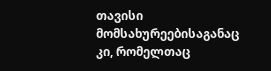თავისი მომსახურეებისაგანაც კი, რომელთაც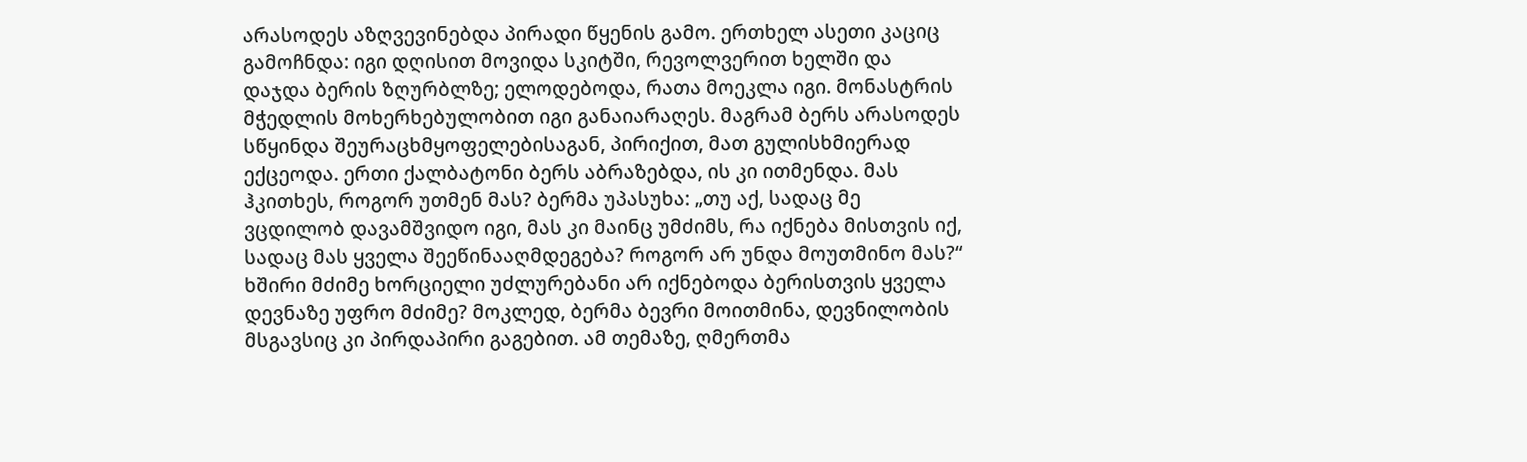არასოდეს აზღვევინებდა პირადი წყენის გამო. ერთხელ ასეთი კაციც გამოჩნდა: იგი დღისით მოვიდა სკიტში, რევოლვერით ხელში და დაჯდა ბერის ზღურბლზე; ელოდებოდა, რათა მოეკლა იგი. მონასტრის მჭედლის მოხერხებულობით იგი განაიარაღეს. მაგრამ ბერს არასოდეს სწყინდა შეურაცხმყოფელებისაგან, პირიქით, მათ გულისხმიერად ექცეოდა. ერთი ქალბატონი ბერს აბრაზებდა, ის კი ითმენდა. მას ჰკითხეს, როგორ უთმენ მას? ბერმა უპასუხა: „თუ აქ, სადაც მე ვცდილობ დავამშვიდო იგი, მას კი მაინც უმძიმს, რა იქნება მისთვის იქ, სადაც მას ყველა შეეწინააღმდეგება? როგორ არ უნდა მოუთმინო მას?“ ხშირი მძიმე ხორციელი უძლურებანი არ იქნებოდა ბერისთვის ყველა დევნაზე უფრო მძიმე? მოკლედ, ბერმა ბევრი მოითმინა, დევნილობის მსგავსიც კი პირდაპირი გაგებით. ამ თემაზე, ღმერთმა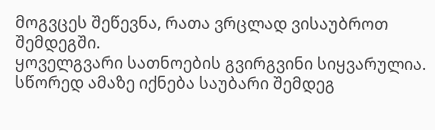მოგვცეს შეწევნა, რათა ვრცლად ვისაუბროთ შემდეგში.
ყოველგვარი სათნოების გვირგვინი სიყვარულია. სწორედ ამაზე იქნება საუბარი შემდეგ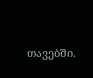თავებში.